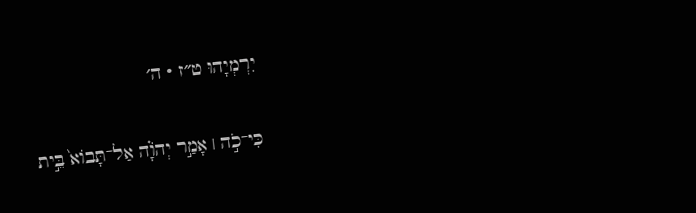יִרְמְיָהוּ ט״ז · ה׳

כִּי־כֹ֣ה ׀ אָמַ֣ר יְהֹוָ֗ה אַל־תָּבוֹא֙ בֵּ֣ית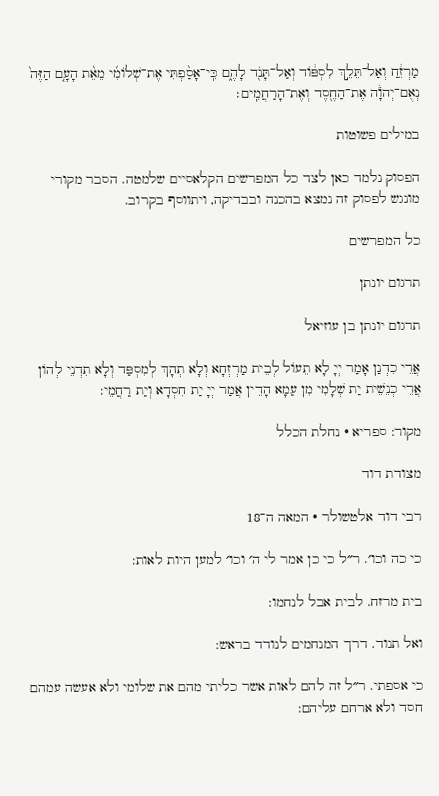מַרְזֵ֔חַ וְאַל־תֵּלֵ֣ךְ לִסְפּ֔וֹד וְאַל־תָּנֹ֖ד לָהֶ֑ם כִּֽי־אָסַ֨פְתִּי אֶת־שְׁלוֹמִ֜י מֵאֵ֨ת הָעָ֤ם הַזֶּה֙ נְאֻם־יְהֹוָ֔ה אֶת־הַחֶ֖סֶד וְאֶת־הָרַחֲמִֽים׃

במילים פשוטות

הפסוק נלמד כאן לצד כל המפרשים הקלאסיים שלמטה. הסבר מקורי מונגש לפסוק זה נמצא בהכנה ובבדיקה, ויתווסף בקרוב.

כל המפרשים

תרגום יונתן

תרגום יונתן בן עוזיאל

אֲרֵי כִדְנַן אָמַר יְיָ לָא תֵעוֹל לְבֵית מַרְזְחָא וְלָא תְהָךְ לְמִסְפַּד וְלָא תִדְנֵי לְהוֹן אֲרֵי כְנֵשֵׁית יַת שְׁלָמִי מִן עַמָא הָדֵין אֲמַר יְיָ יַת חִסְדָא וְיַת רַחֲמֵי:

מקור: ספריא · נחלת הכלל

מצודת דוד

רבי דוד אלטשולר · המאה ה־18

כי כה וכו׳. ר״ל כי כן אמר לי ה׳ וכו׳ למען היות לאות:

בית מרזח. לבית אבל לנחמו:

ואל תנוד. דרך המנחמים לנודד בראש:

כי אספתי. ר״ל זה להם לאות אשר כליתי מהם את שלומי ולא אעשה עמהם חסד ולא ארחם עליהם: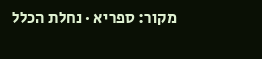מקור: ספריא · נחלת הכלל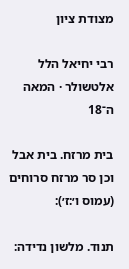מצודת ציון

רבי יחיאל הלל אלטשולר · המאה ה־18

בית מרזח. בית אבל וכן סר מרזח סרוחים (עמוס ו׳:ז׳):

תנוד. מלשון נדידה: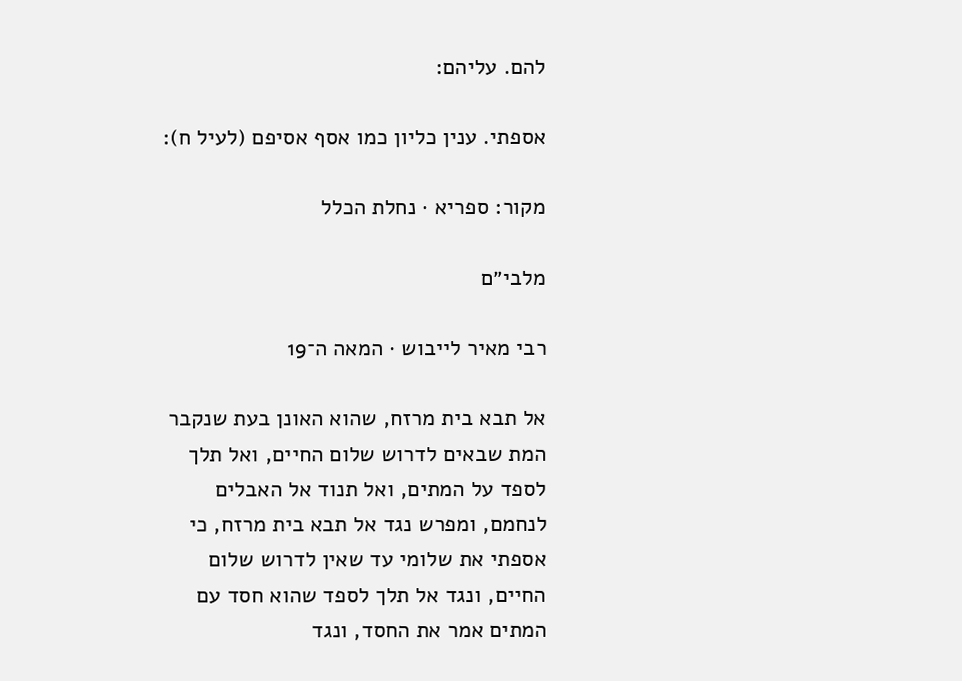להם. עליהם:

אספתי. ענין כליון כמו אסף אסיפם (לעיל ח):

מקור: ספריא · נחלת הכלל

מלבי״ם

רבי מאיר לייבוש · המאה ה־19

אל תבא בית מרזח, שהוא האונן בעת שנקבר המת שבאים לדרוש שלום החיים, ואל תלך לספד על המתים, ואל תנוד אל האבלים לנחמם, ומפרש נגד אל תבא בית מרזח, כי אספתי את שלומי עד שאין לדרוש שלום החיים, ונגד אל תלך לספד שהוא חסד עם המתים אמר את החסד, ונגד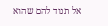אל תנוד להם שהוא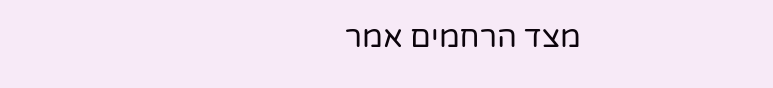מצד הרחמים אמר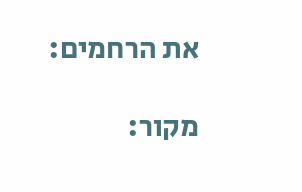את הרחמים:

מקור: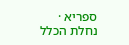ספריא · נחלת הכלל